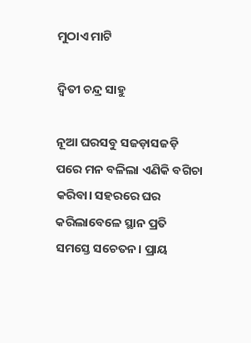ମୁଠାଏ ମାଟି

ଦ୍ୱିତୀ ଚନ୍ଦ୍ର ସାହୁ

ନୂଆ ଘରସବୁ ସଜଡ଼ାସଜଡ଼ି ପରେ ମନ ବଳିଲା ଏଣିକି ବଗିଚା କରିବା। ସହରରେ ଘର କରିଲାବେଳେ ସ୍ଥାନ ପ୍ରତି ସମସ୍ତେ ସଚେତନ। ପ୍ରାୟ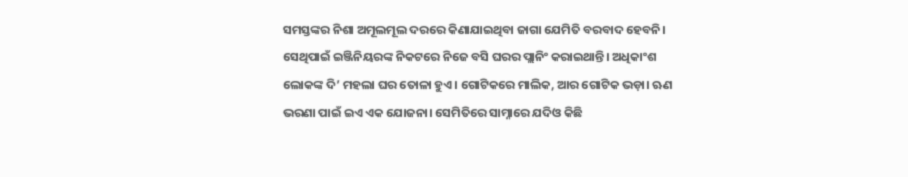ସମସ୍ତଙ୍କର ନିଶା ଅମୂଲମୂଲ ଦରରେ କିଣାଯାଇଥିବା ଜାଗା ଯେମିତି ବରବାଦ ହେବନି। ସେଥିପାଇଁ ଇଞ୍ଜିନିୟରଙ୍କ ନିକଟରେ ନିଜେ ବସି ଘରର ପ୍ଲାନିଂ କରାଇଥାନ୍ତି। ଅଧିକାଂଶ ଲୋକଙ୍କ ଦି’ ମହଲା ଘର ତୋଳା ହୁଏ। ଗୋଟିକରେ ମାଲିକ, ଆର ଗୋଟିକ ଭଡ଼ା। ଋଣ ଭରଣା ପାଇଁ ଇଏ ଏକ ଯୋଜନା। ସେମିତିରେ ସାମ୍ନାରେ ଯଦିଓ କିଛି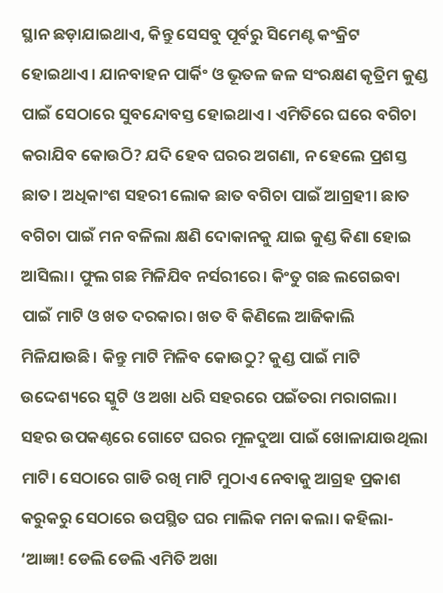ସ୍ଥାନ ଛଡ଼ାଯାଇଥାଏ, କିନ୍ତୁ ସେସବୁ ପୂର୍ବରୁ ସିମେଣ୍ଟ କଂକ୍ରିଟ ହୋଇଥାଏ। ଯାନବାହନ ପାର୍କିଂ ଓ ଭୂତଳ ଜଳ ସଂରକ୍ଷଣ କୃତ୍ରିମ କୁଣ୍ଡ ପାଇଁ ସେଠାରେ ସୁବନ୍ଦୋବସ୍ତ ହୋଇଥାଏ। ଏମିତିରେ ଘରେ ବଗିଚା କରାଯିବ କୋଉଠି? ଯଦି ହେବ ଘରର ଅଗଣା, ନ ହେଲେ ପ୍ରଶସ୍ତ ଛାତ। ଅଧିକାଂଶ ସହରୀ ଲୋକ ଛାତ ବଗିଚା ପାଇଁ ଆଗ୍ରହୀ। ଛାତ ବଗିଚା ପାଇଁ ମନ ବଳିଲା କ୍ଷଣି ଦୋକାନକୁ ଯାଇ କୁଣ୍ଡ କିଣା ହୋଇ ଆସିଲା। ଫୁଲ ଗଛ ମିଳିଯିବ ନର୍ସରୀରେ। କିଂତୁ ଗଛ ଲଗେଇବା ପାଇଁ ମାଟି ଓ ଖତ ଦରକାର। ଖତ ବି କିଣିଲେ ଆଜିକାଲି ମିଳିଯାଉଛି। କିନ୍ତୁ ମାଟି ମିଳିବ କୋଉଠୁ? କୁଣ୍ଡ ପାଇଁ ମାଟି ଉଦ୍ଦେଶ୍ୟରେ ସ୍କୁଟି ଓ ଅଖା ଧରି ସହରରେ ପଇଁତରା ମରାଗଲା। ସହର ଉପକଣ୍ଠରେ ଗୋଟେ ଘରର ମୂଳଦୁଆ ପାଇଁ ଖୋଳାଯାଉଥିଲା ମାଟି। ସେଠାରେ ଗାଡି ରଖି ମାଟି ମୁଠାଏ ନେବାକୁ ଆଗ୍ରହ ପ୍ରକାଶ କରୁକରୁ ସେଠାରେ ଉପସ୍ଥିତ ଘର ମାଲିକ ମନା କଲା। କହିଲା- ‘ଆଜ୍ଞା! ଡେଲି ଡେଲି ଏମିତି ଅଖା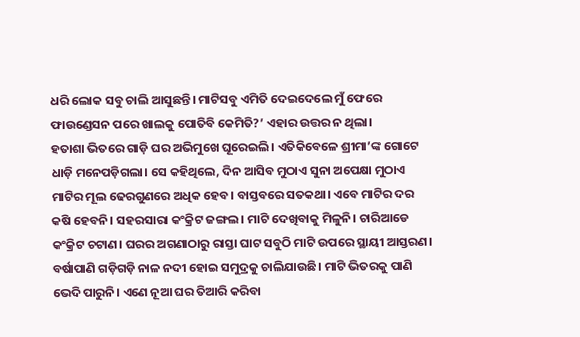ଧରି ଲୋକ ସବୁ ଚାଲି ଆସୁଛନ୍ତି। ମାଟିସବୁ ଏମିତି ଦେଇଦେଲେ ମୁଁ ଫେରେ ଫାଉଣ୍ଡେସନ ପରେ ଖାଲକୁ ପୋତିବି କେମିତି?’ ଏହାର ଉତ୍ତର ନ ଥିଲା।
ହତାଶା ଭିତରେ ଗାଡ଼ି ଘର ଅଭିମୁଖେ ଘୂରେଇଲି। ଏତିକିବେଳେ ଶ୍ରୀମା’ଙ୍କ ଗୋଟେ ଧାଡ଼ି ମନେପଡ଼ିଗଲା। ସେ କହିଥିଲେ, ଦିନ ଆସିବ ମୁଠାଏ ସୁନା ଅପେକ୍ଷା ମୁଠାଏ ମାଟିର ମୂଲ ଢେରଗୁଣରେ ଅଧିକ ହେବ। ବାସ୍ତବରେ ସତକଥା। ଏବେ ମାଟିର ଦର କଷି ହେବନି। ସହରସାରା କଂକ୍ରିଟ ଜଙ୍ଗଲ। ମାଟି ଦେଖିବାକୁ ମିଳୁନି। ଚାରିଆଡେ କଂକ୍ରିଟ ଚଟାଣ। ଘରର ଅଗଣାଠାରୁ ରାସ୍ତା ଘାଟ ସବୁଠି ମାଟି ଉପରେ ସ୍ଥାୟୀ ଆସ୍ତରଣ। ବର୍ଷାପାଣି ଗଡ଼ିଗଡ଼ି ନାଳ ନଦୀ ହୋଇ ସମୁଦ୍ରକୁ ଚାଲିଯାଉଛି। ମାଟି ଭିତରକୁ ପାଣି ଭେଦି ପାରୁନି। ଏଣେ ନୂଆ ଘର ତିଆରି କରିବା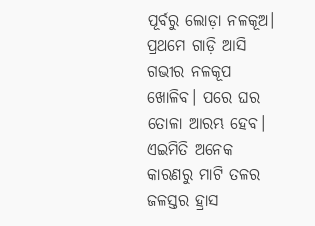ପୂର୍ବରୁ ଲୋଡ଼ା ନଳକୂଅ। ପ୍ରଥମେ ଗାଡ଼ି ଆସି ଗଭୀର ନଳକୂପ ଖୋଳିବ। ପରେ ଘର ତୋଳା ଆରମ୍ଭ ହେବ। ଏଇମିତି ଅନେକ କାରଣରୁ ମାଟି ତଳର ଜଳସ୍ତର ହ୍ରାସ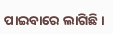ପାଇବାରେ ଲାଗିଛି।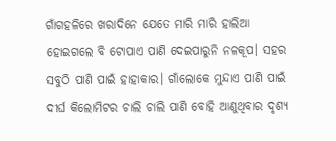ଗାଁଗହଳିରେ ଖରାଦିନେ ଯେତେ ମାରି ମାରି ହାଲିଆ ହୋଇଗଲେ ବି ଟୋପାଏ ପାଣି ଦେଇପାରୁନି ନଳକୂପ। ସହର ସବୁଠି ପାଣି ପାଇଁ ହାହାକାର। ଗାଁଲୋକେ ମୁନ୍ଦାଏ ପାଣି ପାଇଁ ଦୀର୍ଘ କିଲୋମିଟର ଚାଲି ଚାଲି ପାଣି ବୋହି ଆଣୁଥିବାର ଦୃଶ୍ୟ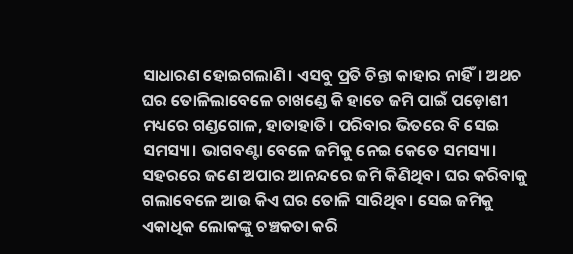ସାଧାରଣ ହୋଇଗଲାଣି। ଏସବୁ ପ୍ରତି ଚିନ୍ତା କାହାର ନାହିଁ। ଅଥଚ ଘର ତୋଳିଲାବେଳେ ଚାଖଣ୍ଡେ କି ହାତେ ଜମି ପାଇଁ ପଡ଼ୋଶୀ ମଧ୍ୟରେ ଗଣ୍ଡଗୋଳ, ହାତାହାତି। ପରିବାର ଭିତରେ ବି ସେଇ ସମସ୍ୟା। ଭାଗବଣ୍ଟା ବେଳେ ଜମିକୁ ନେଇ କେତେ ସମସ୍ୟା। ସହରରେ ଜଣେ ଅପାର ଆନନ୍ଦରେ ଜମି କିଣିଥିବ। ଘର କରିବାକୁ ଗଲାବେଳେ ଆଉ କିଏ ଘର ତୋଳି ସାରିଥିବ। ସେଇ ଜମିକୁ ଏକାଧିକ ଲୋକଙ୍କୁ ଚଞ୍ଚକତା କରି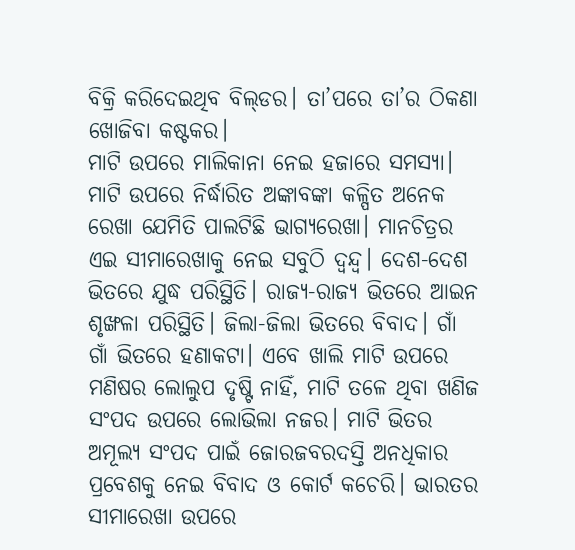ବିକ୍ରି କରିଦେଇଥିବ ବିଲ୍‌ଡର। ତା’ପରେ ତା’ର ଠିକଣା ଖୋଜିବା କଷ୍ଟକର।
ମାଟି ଉପରେ ମାଲିକାନା ନେଇ ହଜାରେ ସମସ୍ୟା। ମାଟି ଉପରେ ନିର୍ଦ୍ଧାରିତ ଅଙ୍କାବଙ୍କା କଳ୍ପିତ ଅନେକ ରେଖା ଯେମିତି ପାଲଟିଛି ଭାଗ୍ୟରେଖା। ମାନଚିତ୍ରର ଏଇ ସୀମାରେଖାକୁ ନେଇ ସବୁଠି ଦ୍ୱନ୍ଦ୍ୱ। ଦେଶ-ଦେଶ ଭିତରେ ଯୁଦ୍ଧ ପରିସ୍ଥିତି। ରାଜ୍ୟ-ରାଜ୍ୟ ଭିତରେ ଆଇନ ଶୃଙ୍ଖଳା ପରିସ୍ଥିତି। ଜିଲା-ଜିଲା ଭିତରେ ବିବାଦ। ଗାଁ ଗାଁ ଭିତରେ ହଣାକଟା। ଏବେ ଖାଲି ମାଟି ଉପରେ ମଣିଷର ଲୋଲୁପ ଦୃଷ୍ଟି ନାହିଁ, ମାଟି ତଳେ ଥିବା ଖଣିଜ ସଂପଦ ଉପରେ ଲୋଭିଲା ନଜର। ମାଟି ଭିତର ଅମୂଲ୍ୟ ସଂପଦ ପାଇଁ ଜୋରଜବରଦସ୍ତି ଅନଧିକାର ପ୍ରବେଶକୁ ନେଇ ବିବାଦ ଓ କୋର୍ଟ କଚେରି। ଭାରତର ସୀମାରେଖା ଉପରେ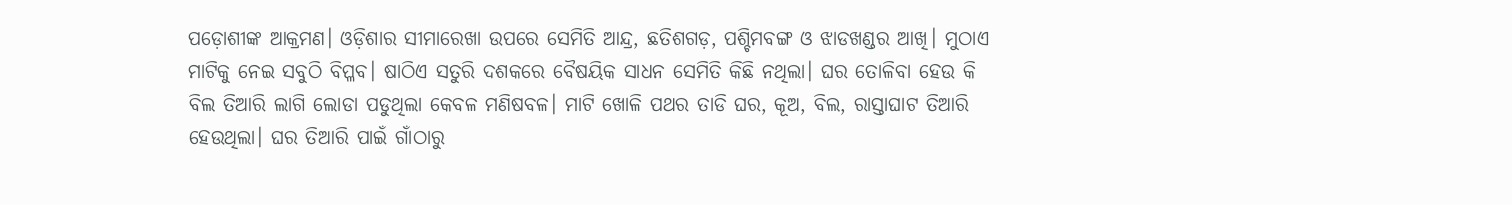ପଡ଼ୋଶୀଙ୍କ ଆକ୍ରମଣ। ଓଡ଼ିଶାର ସୀମାରେଖା ଉପରେ ସେମିତି ଆନ୍ଦ୍ର, ଛତିଶଗଡ଼, ପଶ୍ଚିମବଙ୍ଗ ଓ ଝାଡଖଣ୍ଡର ଆଖି। ମୁଠାଏ ମାଟିକୁ ନେଇ ସବୁଠି ବିପ୍ଳବ। ଷାଠିଏ ସତୁରି ଦଶକରେ ବୈଷୟିକ ସାଧନ ସେମିତି କିଛି ନଥିଲା। ଘର ତୋଳିବା ହେଉ କି ବିଲ ତିଆରି ଲାଗି ଲୋଡା ପଡୁଥିଲା କେବଳ ମଣିଷବଳ। ମାଟି ଖୋଳି ପଥର ତାଡି ଘର, କୂଅ, ବିଲ, ରାସ୍ତାଘାଟ ତିଆରି ହେଉଥିଲା। ଘର ତିଆରି ପାଇଁ ଗାଁଠାରୁ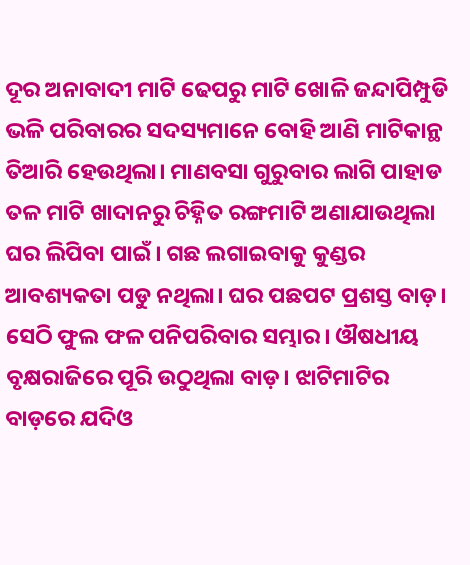ଦୂର ଅନାବାଦୀ ମାଟି ଢେପରୁ ମାଟି ଖୋଳି ଜନ୍ଦାପିମ୍ପୁଡି ଭଳି ପରିବାରର ସଦସ୍ୟମାନେ ବୋହି ଆଣି ମାଟିକାନ୍ଥ ତିଆରି ହେଉଥିଲା। ମାଣବସା ଗୁରୁବାର ଲାଗି ପାହାଡ ତଳ ମାଟି ଖାଦାନରୁ ଚିହ୍ନିତ ରଙ୍ଗମାଟି ଅଣାଯାଉଥିଲା ଘର ଲିପିବା ପାଇଁ। ଗଛ ଲଗାଇବାକୁ କୁଣ୍ଡର ଆବଶ୍ୟକତା ପଡୁ ନଥିଲା। ଘର ପଛପଟ ପ୍ରଶସ୍ତ ବାଡ଼। ସେଠି ଫୁଲ ଫଳ ପନିପରିବାର ସମ୍ଭାର। ଔଷଧୀୟ ବୃକ୍ଷରାଜିରେ ପୂରି ଉଠୁଥିଲା ବାଡ଼। ଝାଟିମାଟିର ବାଡ଼ରେ ଯଦିଓ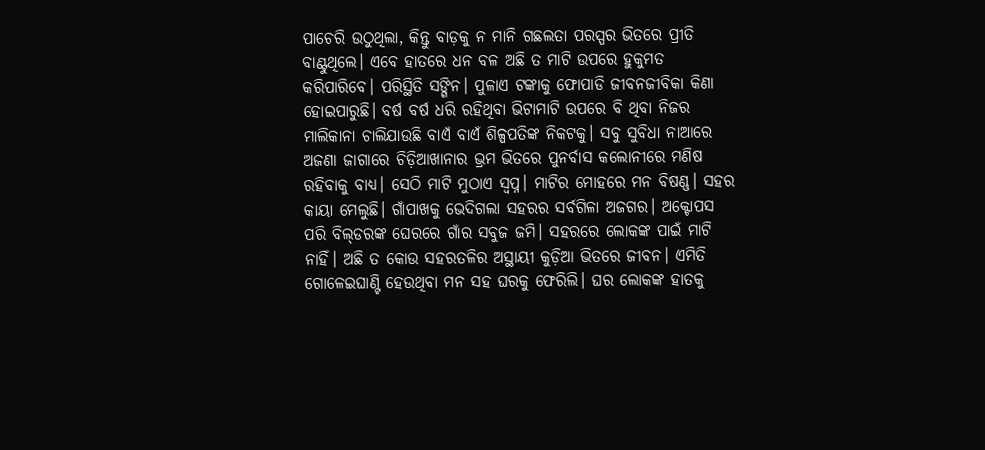ପାଚେରି ଉଠୁଥିଲା, କିନ୍ତୁ ବାଡ଼କୁ ନ ମାନି ଗଛଲତା ପରସ୍ପର ଭିତରେ ପ୍ରୀତି ବାଣ୍ଟୁଥିଲେ। ଏବେ ହାତରେ ଧନ ବଳ ଅଛି ତ ମାଟି ଉପରେ ହୁକୁମତ କରିପାରିବେ। ପରିସ୍ଥିତି ସଙ୍ଗିନ। ପୁଳାଏ ଟଙ୍କାକୁ ଫୋପାଡି ଜୀବନଜୀବିକା କିଣା ହୋଇପାରୁଛି। ବର୍ଷ ବର୍ଷ ଧରି ରହିଥିବା ଭିଟାମାଟି ଉପରେ ବି ଥିବା ନିଜର ମାଲିକାନା ଚାଲିଯାଉଛି ବାଏଁ ବାଏଁ ଶିଳ୍ପପତିଙ୍କ ନିକଟକୁ। ସବୁ ସୁବିଧା ନାଆରେ ଅଜଣା ଜାଗାରେ ଚିଡ଼ିଆଖାନାର ଭ୍ରମ ଭିତରେ ପୁନର୍ବାସ କଲୋନୀରେ ମଣିଷ ରହିବାକୁ ବାଧ୍ୟ। ସେଠି ମାଟି ମୁଠାଏ ସ୍ବପ୍ନ। ମାଟିର ମୋହରେ ମନ ବିଷଣ୍ଣ। ସହର କାୟା ମେଲୁଛି। ଗାଁପାଖକୁ ଭେଦିଗଲା ସହରର ସର୍ବଗିଳା ଅଜଗର। ଅକ୍ଟୋପସ ପରି ବିଲ୍‌ଡରଙ୍କ ଘେରରେ ଗାଁର ସବୁଜ ଜମି। ସହରରେ ଲୋକଙ୍କ ପାଇଁ ମାଟି ନାହିଁ। ଅଛି ତ କୋଉ ସହରତଳିର ଅସ୍ଥାୟୀ କୁଡ଼ିଆ ଭିତରେ ଜୀବନ। ଏମିତି ଗୋଳେଇଘାଣ୍ଟି ହେଉଥିବା ମନ ସହ ଘରକୁ ଫେରିଲି। ଘର ଲୋକଙ୍କ ହାତକୁ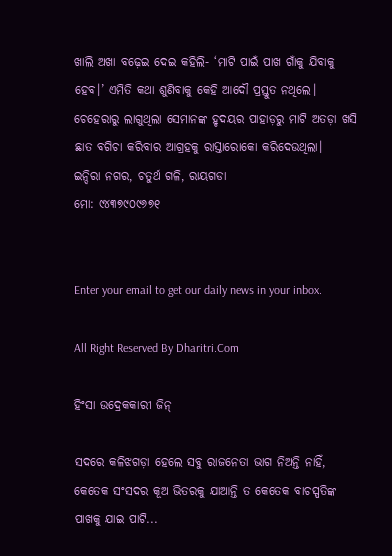ଖାଲି ଅଖା ବଢ଼େଇ ଦେଇ କହିଲି- ‘ମାଟି ପାଇଁ ପାଖ ଗାଁକୁ ଯିବାକୁ ହେବ।’ ଏମିତି କଥା ଶୁଣିବାକୁ କେହି ଆଦୌ ପ୍ରସ୍ତୁତ ନଥିଲେ। ଚେହେରାରୁ ଲାଗୁଥିଲା ସେମାନଙ୍କ ହୃଦୟର ପାହାଡ଼ରୁ ମାଟି ଅତଡ଼ା ଖସି ଛାତ ବଗିଚା କରିବାର ଆଗ୍ରହକୁ ରାସ୍ତାରୋକୋ କରିଦେଉଥିଲା।
ଇନ୍ଦିରା ନଗର, ଚତୁର୍ଥ ଗଳି, ରାୟଗଡା
ମୋ: ୯୪୩୭୯୦୯୬୭୧


Enter your email to get our daily news in your inbox.

All Right Reserved By Dharitri.Com

ହିଂସା ଉଦ୍ରେକକାରୀ ଜିନ୍‌

ସଦରେ କଳିଝଗଡ଼ା ହେଲେ ସବୁ ରାଜନେତା ଭାଗ ନିଅନ୍ତି ନାହିଁ, କେତେକ ସଂସଦର କୂଅ ଭିତରକୁ ଯାଆନ୍ତି ତ କେତେକ ବାଚସ୍ପତିଙ୍କ ପାଖକୁ ଯାଇ ପାଟି...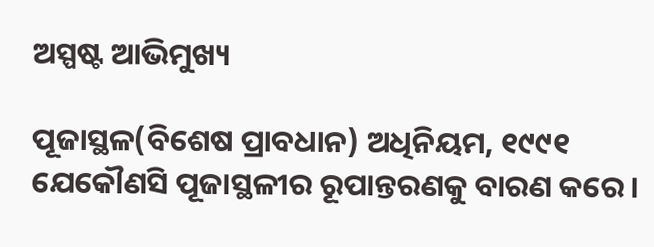ଅସ୍ପଷ୍ଟ ଆଭିମୁଖ୍ୟ

ପୂଜାସ୍ଥଳ(ବିଶେଷ ପ୍ରାବଧାନ) ଅଧିନିୟମ, ୧୯୯୧ ଯେକୌଣସି ପୂଜାସ୍ଥଳୀର ରୂପାନ୍ତରଣକୁ ବାରଣ କରେ।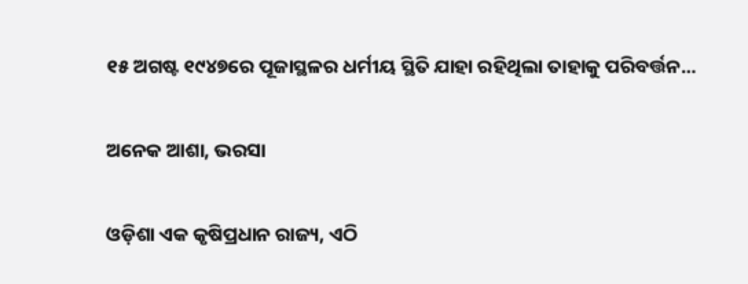୧୫ ଅଗଷ୍ଟ ୧୯୪୭ରେ ପୂଜାସ୍ଥଳର ଧର୍ମୀୟ ସ୍ଥିତି ଯାହା ରହିଥିଲା ତାହାକୁ ପରିବର୍ତ୍ତନ...

ଅନେକ ଆଶା, ଭରସା

ଓଡ଼ିଶା ଏକ କୃଷିପ୍ରଧାନ ରାଜ୍ୟ, ଏଠି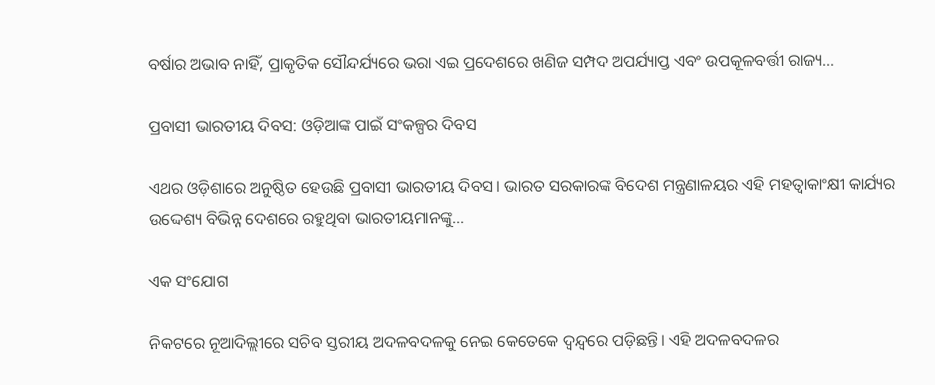ବର୍ଷାର ଅଭାବ ନାହିଁ, ପ୍ରାକୃତିକ ସୌନ୍ଦର୍ଯ୍ୟରେ ଭରା ଏଇ ପ୍ରଦେଶରେ ଖଣିଜ ସମ୍ପଦ ଅପର୍ଯ୍ୟାପ୍ତ ଏବଂ ଉପକୂଳବର୍ତ୍ତୀ ରାଜ୍ୟ...

ପ୍ରବାସୀ ଭାରତୀୟ ଦିବସ: ଓଡ଼ିଆଙ୍କ ପାଇଁ ସଂକଳ୍ପର ଦିବସ

ଏଥର ଓଡ଼ିଶାରେ ଅନୁଷ୍ଠିତ ହେଉଛି ପ୍ରବାସୀ ଭାରତୀୟ ଦିବସ। ଭାରତ ସରକାରଙ୍କ ବିଦେଶ ମନ୍ତ୍ରଣାଳୟର ଏହି ମହତ୍ୱାକାଂକ୍ଷୀ କାର୍ଯ୍ୟର ଉଦ୍ଦେଶ୍ୟ ବିଭିନ୍ନ ଦେଶରେ ରହୁଥିବା ଭାରତୀୟମାନଙ୍କୁ...

ଏକ ସଂଯୋଗ

ନିକଟରେ ନୂଆଦିଲ୍ଲୀରେ ସଚିବ ସ୍ତରୀୟ ଅଦଳବଦଳକୁ ନେଇ କେତେକେ ଦ୍ୱନ୍ଦ୍ୱରେ ପଡ଼ିଛନ୍ତି। ଏହି ଅଦଳବଦଳର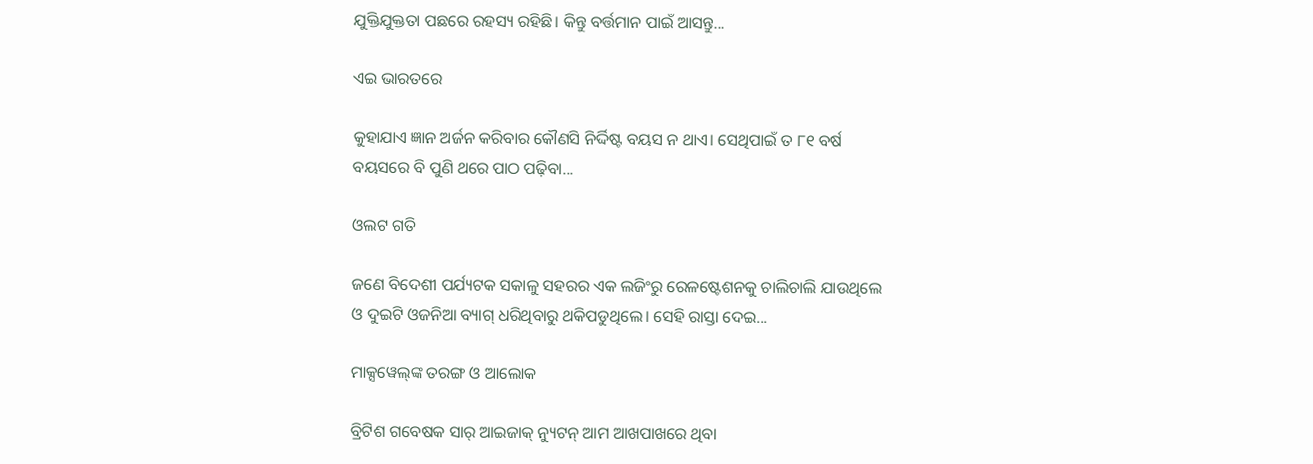ଯୁକ୍ତିଯୁକ୍ତତା ପଛରେ ରହସ୍ୟ ରହିଛି। କିନ୍ତୁ ବର୍ତ୍ତମାନ ପାଇଁ ଆସନ୍ତୁ...

ଏଇ ଭାରତରେ

କୁହାଯାଏ ଜ୍ଞାନ ଅର୍ଜନ କରିବାର କୌଣସି ନିର୍ଦ୍ଦିଷ୍ଟ ବୟସ ନ ଥାଏ। ସେଥିପାଇଁ ତ ୮୧ ବର୍ଷ ବୟସରେ ବି ପୁଣି ଥରେ ପାଠ ପଢ଼ିବା...

ଓଲଟ ଗତି

ଜଣେ ବିଦେଶୀ ପର୍ଯ୍ୟଟକ ସକାଳୁ ସହରର ଏକ ଲଜିଂରୁ ରେଳଷ୍ଟେଶନକୁ ଚାଲିଚାଲି ଯାଉଥିଲେ ଓ ଦୁଇଟି ଓଜନିଆ ବ୍ୟାଗ୍‌ ଧରିଥିବାରୁ ଥକିପଡୁଥିଲେ। ସେହି ରାସ୍ତା ଦେଇ...

ମାକ୍ସୱେଲ୍‌ଙ୍କ ତରଙ୍ଗ ଓ ଆଲୋକ

ବ୍ରିଟିଶ ଗବେଷକ ସାର୍‌ ଆଇଜାକ୍‌ ନ୍ୟୁଟନ୍‌ ଆମ ଆଖପାଖରେ ଥିବା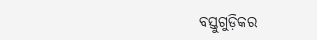ବସ୍ତୁଗୁଡ଼ିକର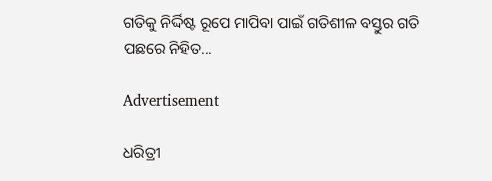ଗତିକୁ ନିର୍ଦ୍ଦିଷ୍ଟ ରୂପେ ମାପିବା ପାଇଁ ଗତିଶୀଳ ବସ୍ତୁର ଗତି ପଛରେ ନିହିତ...

Advertisement

ଧରିତ୍ରୀ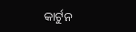କାର୍ଟୁନ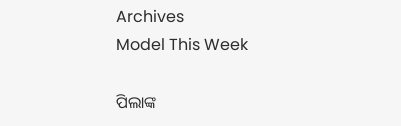Archives
Model This Week

ପିଲାଙ୍କ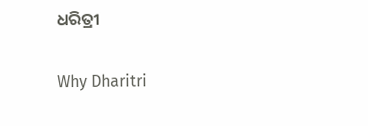ଧରିତ୍ରୀ

Why Dharitri